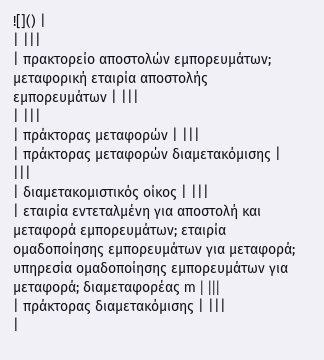![]() |
| |||
| πρακτορείο αποστολών εμπορευμάτων; μεταφορική εταιρία αποστολής εμπορευμάτων | |||
| |||
| πράκτορας μεταφορών | |||
| πράκτορας μεταφορών διαμετακόμισης | |||
| διαμετακομιστικός οίκος | |||
| εταιρία εντεταλμένη για αποστολή και μεταφορά εμπορευμάτων; εταιρία ομαδοποίησης εμπορευμάτων για μεταφορά; υπηρεσία ομαδοποίησης εμπορευμάτων για μεταφορά; διαμεταφορέας m | |||
| πράκτορας διαμετακόμισης | |||
|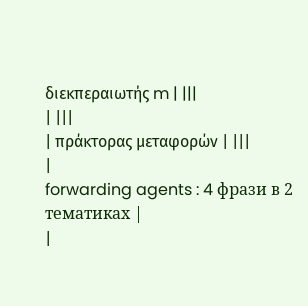διεκπεραιωτής m | |||
| |||
| πράκτορας μεταφορών | |||
|
forwarding agents : 4 фрази в 2 тематиках |
|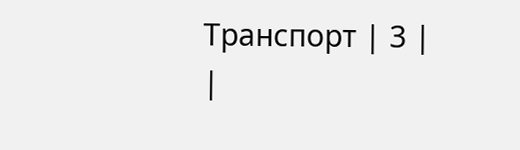Транспорт | 3 |
|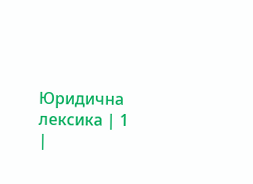Юридична лексика | 1 |